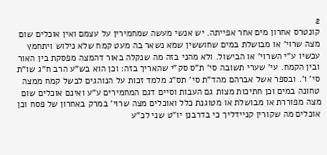2
קונטרס אחרון מים אחר אפייתה. יש אנשי מעשה שמחמירין על עצמם ואין אוכלים שום מצה שרוי' או מבושלת במים שחוששין שמא נשאר בה מעט קמח שלא נילוש ויתחמץ עכשיו ע"י השרוי' או הבישול. ולא מהני בזה מה שנקלה באור דהמצה מפסקת בין האור ובין הקמח. עי' שערי תשובה סי' ת"ס סק"י שהאריך בזה: וכן הוא בש"ע הרב ח"ג שו"ת סי' ו'. ובספר אשל אברהם מהד"ת סי' תס"ג מלמד זכות על הנוהגים לבשל קמח ממצה טחונה במים וכן חתיכות מצות גם העבות וסיים דגם המחמירים ע"ע ואינם אוכלים שום מצה מפוררת או מבושלת או מטוגנת כלל ואוכלים מצה שרוי' במרק באחרון של פסח וכן אוכלים מה שקורין קניידליך כי בדרבנן יו"ט שני לכ"ע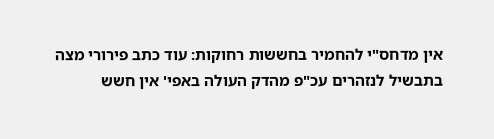אין מדחס"י להחמיר בחששות רחוקות: עוד כתב פירורי מצה בתבשיל לנזהרים עכ"פ מהדק העולה באפי' אין חשש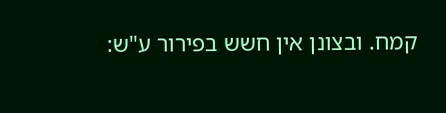קמח. ובצונן אין חשש בפירור ע"ש: